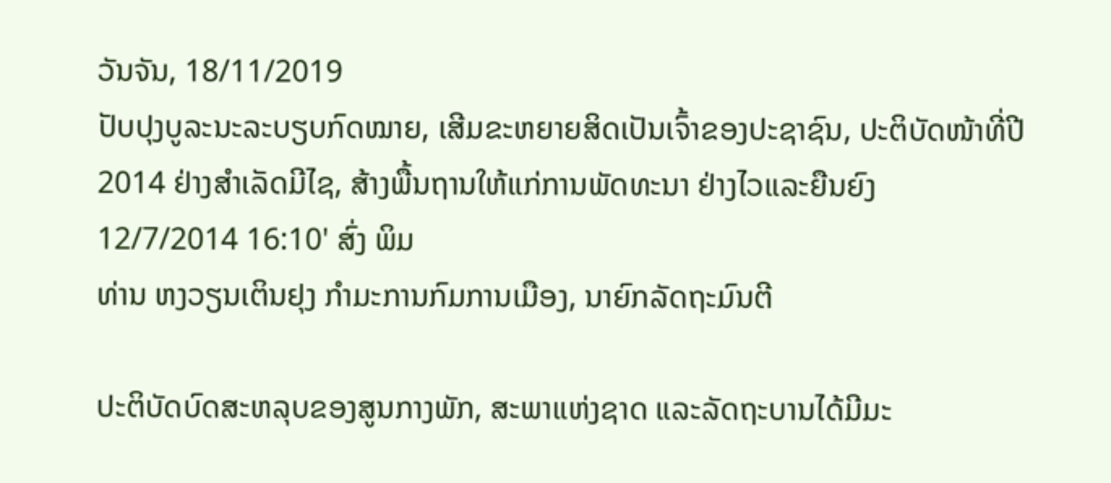ວັນຈັນ, 18/11/2019
ປັບປຸງບູລະນະລະບຽບກົດໝາຍ, ເສີມຂະຫຍາຍສິດເປັນເຈົ້າຂອງປະຊາຊົນ, ປະຕິບັດໜ້າທີ່ປີ 2014 ຢ່າງສຳເລັດມີໄຊ, ສ້າງພື້ນຖານໃຫ້ແກ່ການພັດທະນາ ຢ່າງໄວແລະຍືນຍົງ
12/7/2014 16:10' ສົ່ງ ພິມ
ທ່ານ ຫງວຽນເຕິນຢຸງ ກຳມະການກົມການເມືອງ, ນາຍົກລັດຖະມົນຕີ

ປະຕິບັດບົດສະຫລຸບຂອງສູນກາງພັກ, ສະພາແຫ່ງຊາດ ແລະລັດຖະບານໄດ້ມີມະ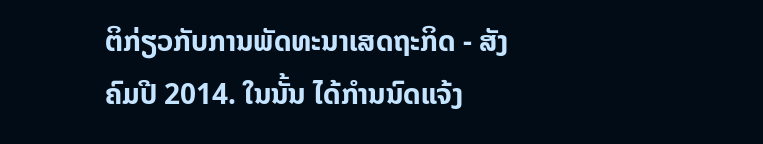ຕິກ່ຽວກັບການພັດທະນາເສດຖະກິດ - ສັງຄົມປີ 2014. ໃນນັ້ນ ໄດ້ກຳນນົດແຈ້ງ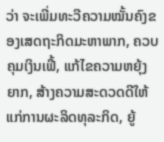ວ່າ ຈະເພີ່ມທະວີຄວາມໝັ້ນຄົງຂອງເສດຖະກິດມະຫາພາກ, ຄວບຄຸມເງິນເຟີ້, ແກ້ໄຂຄວາມຫຍຸ້ງຍາກ, ສ້າງຄວາມສະດວດດີໃຫ້ແກ່ການຜະລິດທຸລະກິດ, ຍູ້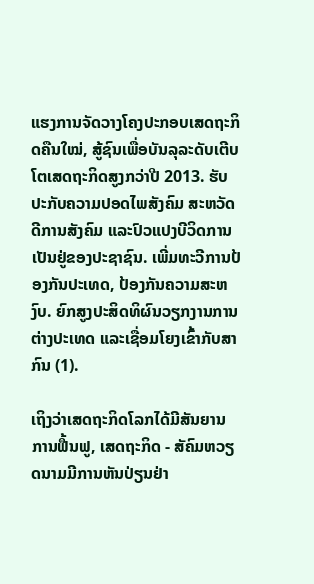ແຮງການຈັດວາງໂຄງປະກອບເສດຖະກິດຄືນໃໝ່, ສູ້ຊົນເພື່ອບັນລຸລະດັບເຕີບໂຕເສດຖະກິດສູງກວ່າປີ 2013. ຮັບປະກັບຄວາມປອດໄພສັງຄົມ ສະຫວັດດີການສັງຄົມ ແລະປົວແປງບີວິດການເປັນຢູ່ຂອງປະຊາຊົນ. ເພີ່ມທະວີການປ້ອງກັນປະເທດ, ປ້ອງກັນຄວາມສະຫງົບ. ຍົກສູງປະສິດທິຜົນວຽກງານການຕ່າງປະເທດ ແລະເຊື່ອມໂຍງເຂົ້າກັບສາກົນ (1).

ເຖິງວ່າເສດຖະກິດໂລກໄດ້ມີສັນຍານການຟື້ນຟູ, ເສດຖະກິດ - ສັຄົມຫວຽດນາມມີການຫັນປ່ຽນຢ່າ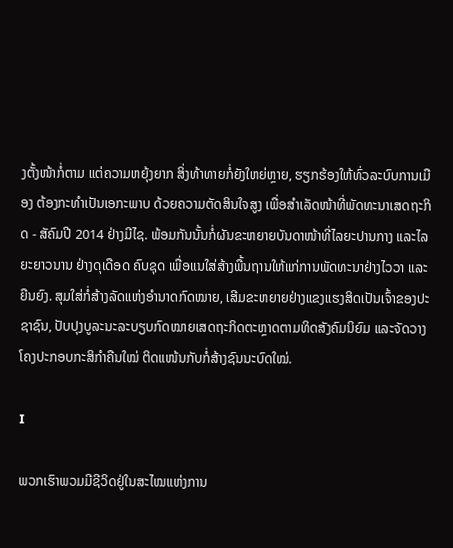ງຕັ້ງໜ້າກໍ່ຕາມ ແຕ່ຄວາມຫຍຸ້ງຍາກ ສິ່ງທ້າທາຍກໍ່ຍັງໃຫຍ່ຫຼາຍ, ຮຽກຮ້ອງໃຫ້ທົ່ວລະບົບການເມືອງ ຕ້ອງກະທຳເປັນເອກະພາບ ດ້ວຍຄວາມຕັດສິນໃຈສູງ ເພື່ອສຳເລັດໜ້າທີ່ພັດທະນາເສດຖະກິດ - ສັຄົມປີ 2014 ຢ່າງມີໄຊ. ພ້ອມກັນນັ້ນກໍ່ຜັນຂະຫຍາຍບັນດາໜ້າທີ່ໄລຍະປານກາງ ແລະໄລຍະຍາວນານ ຢ່າງດຸເດືອດ ຄົບຊຸດ ເພື່ອແນໃສ່ສ້າງພື້ນຖານໃຫ້ແກ່ການພັດທະນາຢ່າງໄວວາ ແລະຍືນຍົງ. ສຸມໃສ່ກໍ່ສ້າງລັດແຫ່ງອຳນາດກົດໝາຍ, ເສີມຂະຫຍາຍຢ່າງແຂງແຮງສິດເປັນເຈົ້າຂອງປະຊາຊົນ, ປັບປຸງບູລະນະລະບຽບກົດໝາຍເສດຖະກິດຕະຫຼາດຕາມທິດສັງຄົມນິຍົມ ແລະຈັດວາງໂຄງປະກອບກະສິກຳຄືນໃໝ່ ຕິດແໜ້ນກັບກໍ່ສ້າງຊົນນະບົດໃໝ່.

I

ພວກເຮົາພວມມີຊີວິດຢູ່ໃນສະໄໝແຫ່ງການ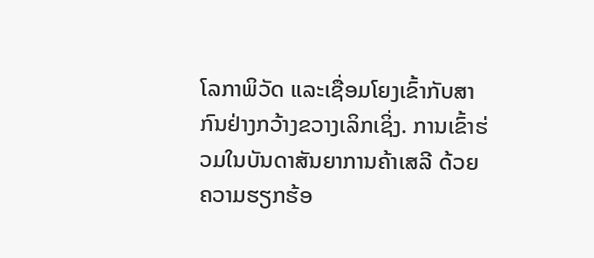ໂລກາພິວັດ ແລະເຊື່ອມໂຍງເຂົ້າກັບສາກົນຢ່າງກວ້າງຂວາງເລິກເຊິ່ງ. ການເຂົ້າຮ່ວມໃນບັນດາສັນຍາການຄ້າເສລີ ດ້ວຍຄວາມຮຽກຮ້ອ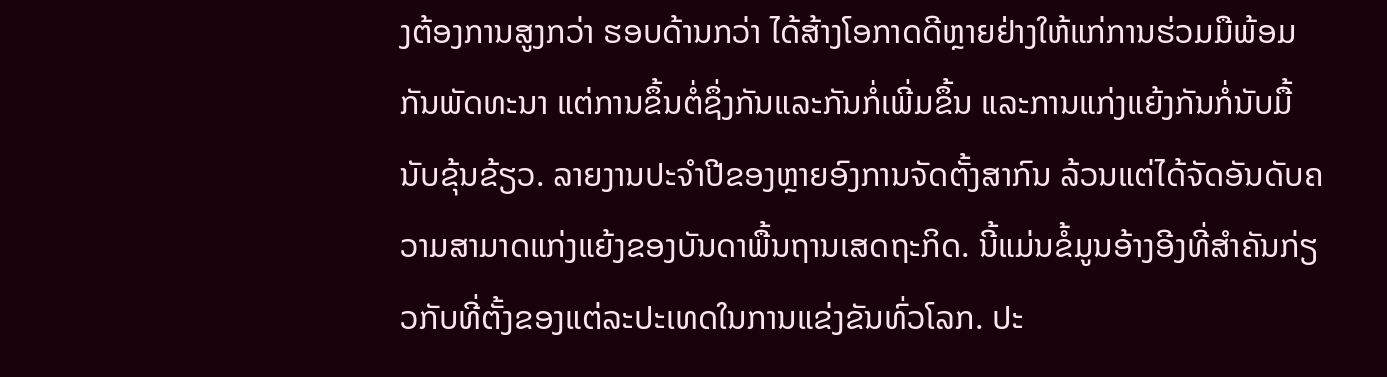ງຕ້ອງການສູງກວ່າ ຮອບດ້ານກວ່າ ໄດ້ສ້າງໂອກາດດີຫຼາຍຢ່າງໃຫ້ແກ່ການຮ່ວມມືພ້ອມກັນພັດທະນາ ແຕ່ການຂຶ້ນຕໍ່ຊຶ່ງກັນແລະກັນກໍ່ເພີ່ມຂຶ້ນ ແລະການແກ່ງແຍ້ງກັນກໍ່ນັບມື້ນັບຂຸ້ນຂ້ຽວ. ລາຍງານປະຈຳປີຂອງຫຼາຍອົງການຈັດຕັ້ງສາກົນ ລ້ວນແຕ່ໄດ້ຈັດອັນດັບຄວາມສາມາດແກ່ງແຍ້ງຂອງບັນດາພື້ນຖານເສດຖະກິດ. ນີ້ແມ່ນຂໍ້ມູນອ້າງອີງທີ່ສຳຄັນກ່ຽວກັບທີ່ຕັ້ງຂອງແຕ່ລະປະເທດໃນການແຂ່ງຂັນທົ່ວໂລກ. ປະ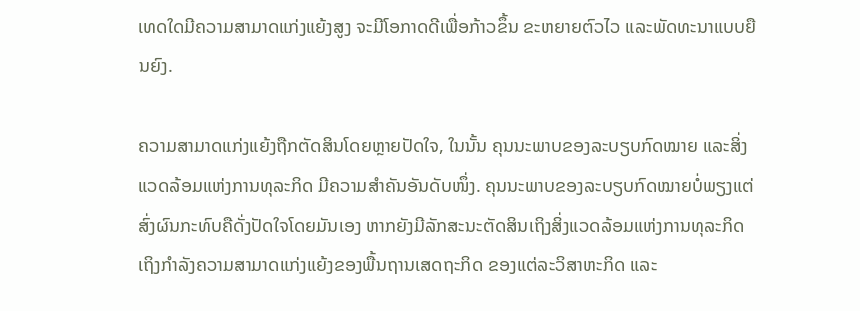ເທດໃດມີຄວາມສາມາດແກ່ງແຍ້ງສູງ ຈະມີໂອກາດດີເພື່ອກ້າວຂຶ້ນ ຂະຫຍາຍຕົວໄວ ແລະພັດທະນາແບບຍືນຍົງ.

ຄວາມສາມາດແກ່ງແຍ້ງຖືກຕັດສິນໂດຍຫຼາຍປັດໃຈ, ໃນນັ້ນ ຄຸນນະພາບຂອງລະບຽບກົດໝາຍ ແລະສິ່ງແວດລ້ອມແຫ່ງການທຸລະກິດ ມີຄວາມສຳຄັນອັນດັບໜຶ່ງ. ຄຸນນະພາບຂອງລະບຽບກົດໝາຍບໍ່ພຽງແຕ່ສົ່ງຜົນກະທົບຄືດັ່ງປັດໃຈໂດຍມັນເອງ ຫາກຍັງມີລັກສະນະຕັດສິນເຖິງສິ່ງແວດລ້ອມແຫ່ງການທຸລະກິດ ເຖິງກຳລັງຄວາມສາມາດແກ່ງແຍ້ງຂອງພື້ນຖານເສດຖະກິດ ຂອງແຕ່ລະວິສາຫະກິດ ແລະ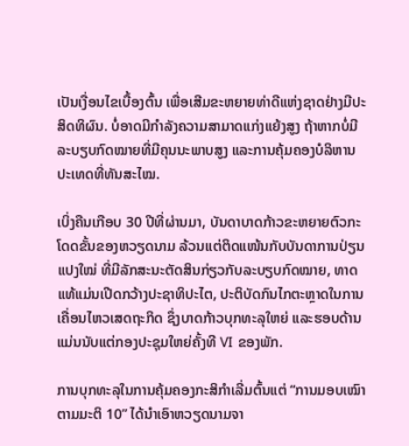ເປັນເງື່ອນໄຂເບື້ອງຕົ້ນ ເພື່ອເສີມຂະຫຍາຍທ່າດີແຫ່ງຊາດຢ່າງມີປະສິດທິຜົນ. ບໍ່ອາດມີກຳລັງຄວາມສາມາດແກ່ງແຍ້ງສູງ ຖ້າຫາກບໍ່ມີລະບຽບກົດໝາຍທີ່ມີຄຸນນະພາບສູງ ແລະການຄຸ້ມຄອງບໍລິຫານປະເທດທີ່ທັນສະໄໝ.

ເບິ່ງຄືນເກືອບ 30 ປີທີ່ຜ່ານມາ, ບັນດາບາດກ້າວຂະຫຍາຍຕົວກະໂດດຂັ້ນຂອງຫວຽດນາມ ລ້ວນແຕ່ຕິດແໜ້ນກັບບັນດາການປ່ຽນແປງໃໝ່ ທີ່ມີລັກສະນະຕັດສິນກ່ຽວກັບລະບຽບກົດໝາຍ, ທາດແທ້ແມ່ນເປີດກວ້າງປະຊາທິປະໄຕ, ປະຕິບັດກົນໄກຕະຫຼາດໃນການເຄື່ອນໄຫວເສດຖະກິດ ຊຶ່ງບາດກ້າວບຸກທະລຸໃຫຍ່ ແລະຮອບດ້ານແມ່ນນັບແຕ່ກອງປະຊຸມໃຫຍ່ຄັ້ງທີ VI ຂອງພັກ.

ການບຸກທະລຸໃນການຄຸ້ມຄອງກະສິກຳເລີ່ມຕົ້ນແຕ່ “ການມອບເໝົາຕາມມະຕິ 10” ໄດ້ນຳເອົາຫວຽດນາມຈາ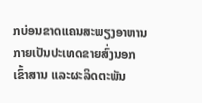ກບ່ອນຂາດແຄນສະພຽງອາຫານ ກາຍເປັນປະເທດຂາຍສົ່ງນອກເຂົ້າສານ ແລະຜະລິດຕະພັນ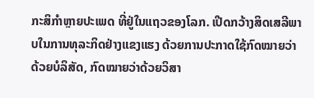ກະສິກຳຫຼາຍປະເພດ ທີ່ຢູ່ໃນແຖວຂອງໂລກ. ເປີດກວ້າງສິດເສລີພາບໃນການທຸລະກິດຢ່າງແຂງແຮງ ດ້ວຍການປະກາດໃຊ້ກົດໝາຍວ່າດ້ວຍບໍລິສັດ, ກົດໝາຍວ່າດ້ວຍວິສາ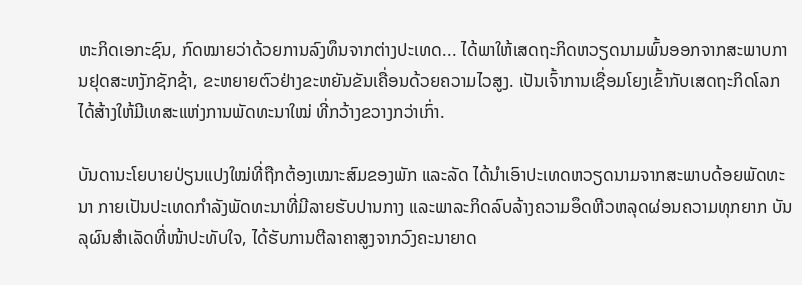ຫະກິດເອກະຊົນ, ກົດໝາຍວ່າດ້ວຍການລົງທຶນຈາກຕ່າງປະເທດ... ໄດ້ພາໃຫ້ເສດຖະກິດຫວຽດນາມພົ້ນອອກຈາກສະພາບການຢຸດສະຫງັກຊັກຊ້າ, ຂະຫຍາຍຕົວຢ່າງຂະຫຍັນຂັນເຄື່ອນດ້ວຍຄວາມໄວສູງ. ເປັນເຈົ້າການເຊື່ອມໂຍງເຂົ້າກັບເສດຖະກິດໂລກ ໄດ້ສ້າງໃຫ້ມີເທສະແຫ່ງການພັດທະນາໃໝ່ ທີ່ກວ້າງຂວາງກວ່າເກົ່າ.

ບັນດານະໂຍບາຍປ່ຽນແປງໃໝ່ທີ່ຖືກຕ້ອງເໝາະສົມຂອງພັກ ແລະລັດ ໄດ້ນຳເອົາປະເທດຫວຽດນາມຈາກສະພາບດ້ອຍພັດທະນາ ກາຍເປັນປະເທດກຳລັງພັດທະນາທີ່ມີລາຍຮັບປານກາງ ແລະພາລະກິດລົບລ້າງຄວາມອຶດຫີວຫລຸດຜ່ອນຄວາມທຸກຍາກ ບັນລຸຜົນສຳເລັດທີ່ໜ້າປະທັບໃຈ, ໄດ້ຮັບການຕີລາຄາສູງຈາກວົງຄະນາຍາດ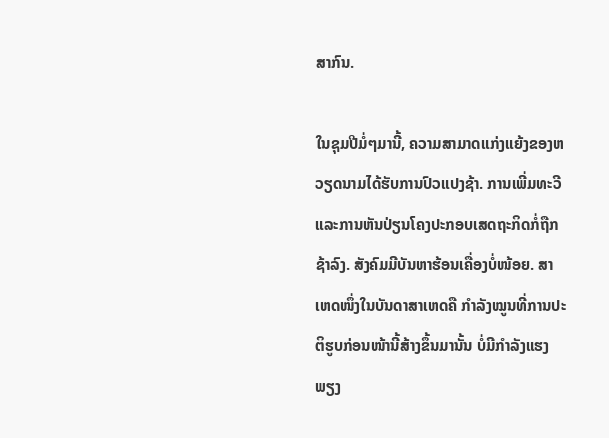ສາກົນ.

ໃນຊຸມປີມໍ່ໆມານີ້, ຄວາມສາມາດແກ່ງແຍ້ງຂອງຫວຽດນາມໄດ້ຮັບການປົວແປງຊ້າ. ການເພີ່ມທະວີ ແລະການຫັນປ່ຽນໂຄງປະກອບເສດຖະກິດກໍ່ຖືກຊ້າລົງ. ສັງຄົມມີບັນຫາຮ້ອນເຄື່ອງບໍ່ໜ້ອຍ. ສາເຫດໜຶ່ງໃນບັນດາສາເຫດຄື ກຳລັງໝູນທີ່ການປະຕິຮູບກ່ອນໜ້ານີ້ສ້າງຂຶ້ນມານັ້ນ ບໍ່ມີກຳລັງແຮງພຽງ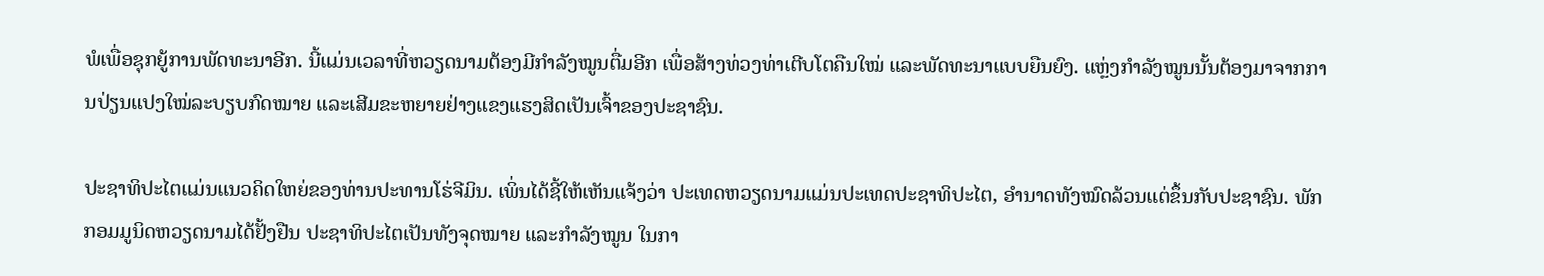ພໍເພື່ອຊຸກຍູ້ການພັດທະນາອີກ. ນີ້ແມ່ນເວລາທີ່ຫວຽດນາມຕ້ອງມີກຳລັງໝູນຕື່ມອີກ ເພື່ອສ້າງທ່ວງທ່າເຕີບໂຕຄືນໃໝ່ ແລະພັດທະນາແບບຍືນຍົງ. ແຫຼ່ງກຳລັງໝູນນັ້ນຕ້ອງມາຈາກການປ່ຽນແປງໃໝ່ລະບຽບກົດໝາຍ ແລະເສີມຂະຫຍາຍຢ່າງແຂງແຮງສິດເປັນເຈົ້າຂອງປະຊາຊົນ.

ປະຊາທິປະໄຕແມ່ນແນວຄິດໃຫຍ່ຂອງທ່ານປະທານໂຮ່ຈີມິນ. ເພິ່ນໄດ້ຊີ້ໃຫ້ເຫັນແຈ້ງວ່າ ປະເທດຫວຽດນາມແມ່ນປະເທດປະຊາທິປະໄຕ, ອຳນາດທັງໝົດລ້ວນແຕ່ຂຶ້ນກັບປະຊາຊົນ. ພັກກອມມູນິດຫວຽດນາມໄດ້ຢັ້ງຢືນ ປະຊາທິປະໄຕເປັນທັງຈຸດໝາຍ ແລະກຳລັງໝູນ ໃນກາ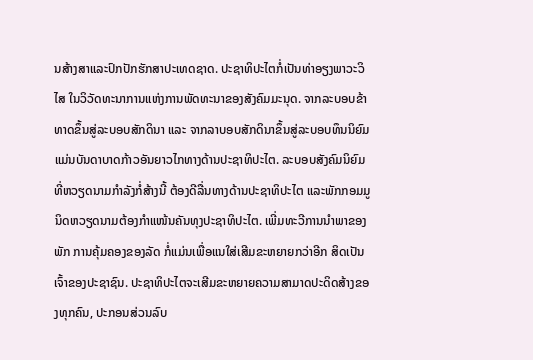ນສ້າງສາແລະປົກປັກຮັກສາປະເທດຊາດ. ປະຊາທິປະໄຕກໍ່ເປັນທ່າອຽງພາວະວິໄສ ໃນວິວັດທະນາການແຫ່ງການພັດທະນາຂອງສັງຄົມມະນຸດ. ຈາກລະບອບຂ້າທາດຂຶ້ນສູ່ລະບອບສັກດິນາ ແລະ ຈາກລາບອບສັກດິນາຂຶ້ນສູ່ລະບອບທຶນນິຍົມ ແມ່ນບັນດາບາດກ້າວອັນຍາວໄກທາງດ້ານປະຊາທິປະໄຕ. ລະບອບສັງຄົມນິຍົມທີ່ຫວຽດນາມກຳລັງກໍ່ສ້າງນີ້ ຕ້ອງດີລື່ນທາງດ້ານປະຊາທິປະໄຕ ແລະພັກກອມມູນິດຫວຽດນາມຕ້ອງກຳແໜ້ນຄັນທຸງປະຊາທິປະໄຕ. ເພີ່ມທະວີການນຳພາຂອງພັກ ການຄຸ້ມຄອງຂອງລັດ ກໍ່ແມ່ນເພື່ອແນໃສ່ເສີມຂະຫຍາຍກວ່າອີກ ສິດເປັນເຈົ້າຂອງປະຊາຊົນ. ປະຊາທິປະໄຕຈະເສີມຂະຫຍາຍຄວາມສາມາດປະດິດສ້າງຂອງທຸກຄົນ, ປະກອນສ່ວນລົບ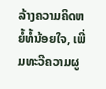ລ້າງຄວາມຄິດຫຍໍ້ທໍ້ນ້ອຍໃຈ, ເພີ່ມທະວີຄວາມຜູ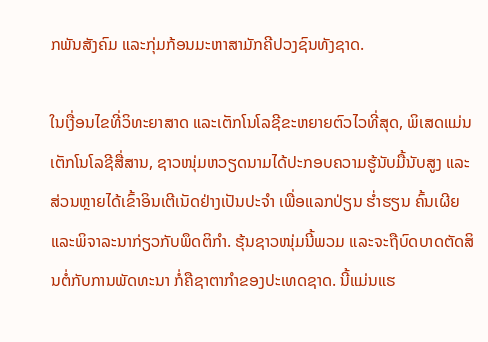ກພັນສັງຄົມ ແລະກຸ່ມກ້ອນມະຫາສາມັກຄີປວງຊົນທັງຊາດ.

ໃນເງື່ອນໄຂທີ່ວິທະຍາສາດ ແລະເຕັກໂນໂລຊີຂະຫຍາຍຕົວໄວທີ່ສຸດ, ພິເສດແມ່ນເຕັກໂນໂລຊີສື່ສານ, ຊາວໜຸ່ມຫວຽດນາມໄດ້ປະກອບຄວາມຮູ້ນັບມື້ນັບສູງ ແລະສ່ວນຫຼາຍໄດ້ເຂົ້າອິນເຕີເນັດຢ່າງເປັນປະຈຳ ເພື່ອແລກປ່ຽນ ຮ່ຳຮຽນ ຄົ້ນເຜີຍ ແລະພິຈາລະນາກ່ຽວກັບພຶດຕິກຳ. ຮຸ້ນຊາວໜຸ່ມນີ້ພວມ ແລະຈະຖືບົດບາດຕັດສິນຕໍ່ກັບການພັດທະນາ ກໍ່ຄືຊາຕາກຳຂອງປະເທດຊາດ. ນີ້ແມ່ນແຮ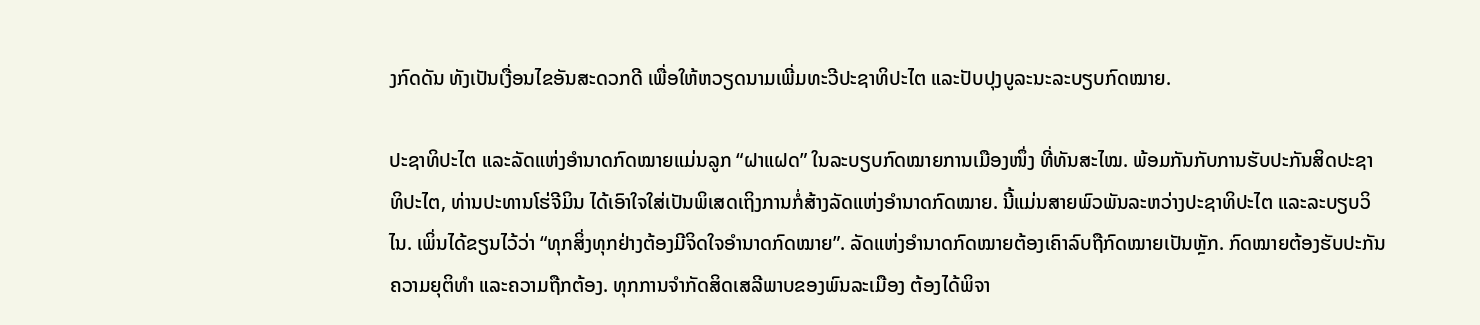ງກົດດັນ ທັງເປັນເງື່ອນໄຂອັນສະດວກດີ ເພື່ອໃຫ້ຫວຽດນາມເພີ່ມທະວີປະຊາທິປະໄຕ ແລະປັບປຸງບູລະນະລະບຽບກົດໝາຍ.

ປະຊາທິປະໄຕ ແລະລັດແຫ່ງອຳນາດກົດໝາຍແມ່ນລູກ “ຝາແຝດ” ໃນລະບຽບກົດໝາຍການເມືອງໜຶ່ງ ທີ່ທັນສະໄໝ. ພ້ອມກັນກັບການຮັບປະກັນສິດປະຊາທິປະໄຕ, ທ່ານປະທານໂຮ່ຈີມິນ ໄດ້ເອົາໃຈໃສ່ເປັນພິເສດເຖິງການກໍ່ສ້າງລັດແຫ່ງອຳນາດກົດໝາຍ. ນີ້ແມ່ນສາຍພົວພັນລະຫວ່າງປະຊາທິປະໄຕ ແລະລະບຽບວິໄນ. ເພິ່ນໄດ້ຂຽນໄວ້ວ່າ “ທຸກສິ່ງທຸກຢ່າງຕ້ອງມີຈິດໃຈອຳນາດກົດໝາຍ”. ລັດແຫ່ງອຳນາດກົດໝາຍຕ້ອງເຄົາລົບຖືກົດໝາຍເປັນຫຼັກ. ກົດໝາຍຕ້ອງຮັບປະກັນຄວາມຍຸຕິທຳ ແລະຄວາມຖືກຕ້ອງ. ທຸກການຈຳກັດສິດເສລີພາບຂອງພົນລະເມືອງ ຕ້ອງໄດ້ພິຈາ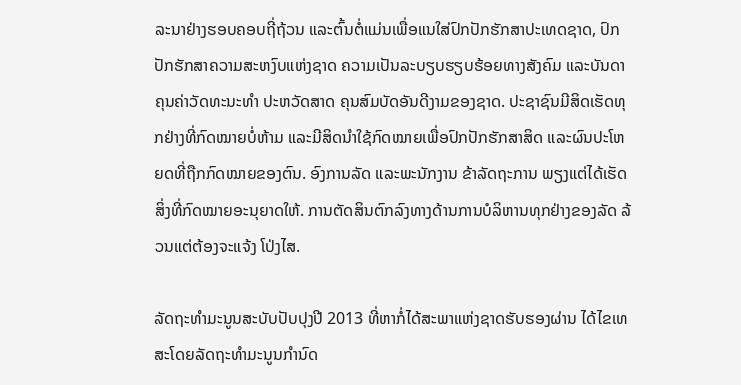ລະນາຢ່າງຮອບຄອບຖີ່ຖ້ວນ ແລະຕົ້ນຕໍ່ແມ່ນເພື່ອແນໃສ່ປົກປັກຮັກສາປະເທດຊາດ, ປົກປັກຮັກສາຄວາມສະຫງົບແຫ່ງຊາດ ຄວາມເປັນລະບຽບຮຽບຮ້ອຍທາງສັງຄົມ ແລະບັນດາຄຸນຄ່າວັດທະນະທຳ ປະຫວັດສາດ ຄຸນສົມບັດອັນດີງາມຂອງຊາດ. ປະຊາຊົນມີສິດເຮັດທຸກຢ່າງທີ່ກົດໝາຍບໍ່ຫ້າມ ແລະມີສິດນຳໃຊ້ກົດໝາຍເພື່ອປົກປັກຮັກສາສິດ ແລະຜົນປະໂຫຍດທີ່ຖືກກົດໝາຍຂອງຕົນ. ອົງການລັດ ແລະພະນັກງານ ຂ້າລັດຖະການ ພຽງແຕ່ໄດ້ເຮັດສິ່ງທີ່ກົດໝາຍອະນຸຍາດໃຫ້. ການຕັດສິນຕົກລົງທາງດ້ານການບໍລິຫານທຸກຢ່າງຂອງລັດ ລ້ວນແຕ່ຕ້ອງຈະແຈ້ງ ໂປ່ງໄສ.

ລັດຖະທຳມະນູນສະບັບປັບປຸງປີ 2013 ທີ່ຫາກໍ່ໄດ້ສະພາແຫ່ງຊາດຮັບຮອງຜ່ານ ໄດ້ໄຂເທສະໂດຍລັດຖະທຳມະນູນກຳນົດ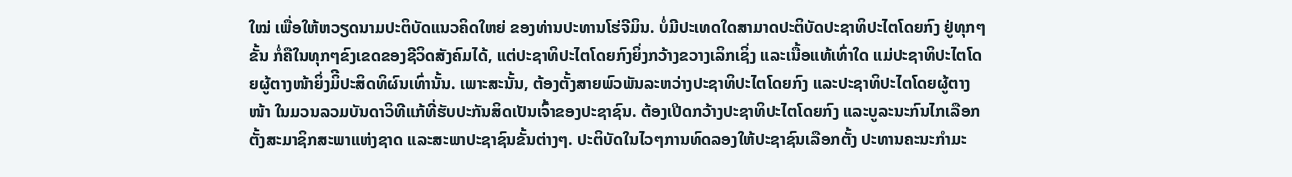ໃໝ່ ເພື່ອໃຫ້ຫວຽດນາມປະຕິບັດແນວຄິດໃຫຍ່ ຂອງທ່ານປະທານໂຮ່ຈີມິນ. ບໍ່ມີປະເທດໃດສາມາດປະຕິບັດປະຊາທິປະໄຕໂດຍກົງ ຢູ່ທຸກໆຂັ້ນ ກໍ່ຄືໃນທຸກໆຂົງເຂດຂອງຊີວິດສັງຄົມໄດ້, ແຕ່ປະຊາທິປະໄຕໂດຍກົງຍິ່ງກວ້າງຂວາງເລິກເຊິ່ງ ແລະເນື້ອແທ້ເທົ່າໃດ ແມ່ປະຊາທິປະໄຕໂດຍຜູ້ຕາງໜ້າຍິ່ງມິີປະສິດທິຜົນເທົ່ານັ້ນ. ເພາະສະນັ້ນ, ຕ້ອງຕັ້ງສາຍພົວພັນລະຫວ່າງປະຊາທິປະໄຕໂດຍກົງ ແລະປະຊາທິປະໄຕໂດຍຜູ້ຕາງໜ້າ ໃນມວນລວມບັນດາວິທີແກ້ທີ່ຮັບປະກັນສິດເປັນເຈົ້າຂອງປະຊາຊົນ. ຕ້ອງເປີດກວ້າງປະຊາທິປະໄຕໂດຍກົງ ແລະບູລະນະກົນໄກເລືອກຕັ້ງສະມາຊິກສະພາແຫ່ງຊາດ ແລະສະພາປະຊາຊົນຂັ້ນຕ່າງໆ. ປະຕິບັດໃນໄວໆການທົດລອງໃຫ້ປະຊາຊົນເລືອກຕັ້ງ ປະທານຄະນະກຳມະ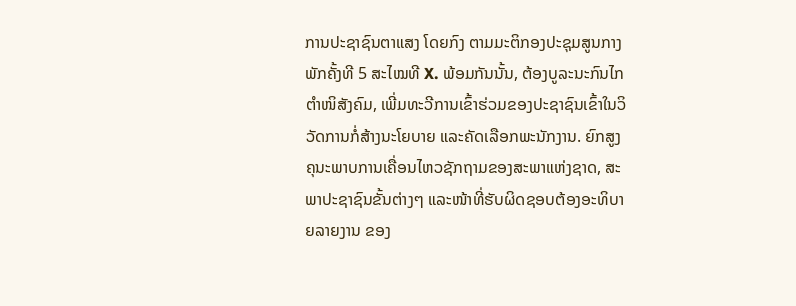ການປະຊາຊົນຕາແສງ ໂດຍກົງ ຕາມມະຕິກອງປະຊຸມສູນກາງພັກຄັ້ງທີ 5 ສະໄໝທີ X. ພ້ອມກັນນັ້ນ, ຕ້ອງບູລະນະກົນໄກຕຳໜິສັງຄົມ, ເພີ່ມທະວີການເຂົ້າຮ່ວມຂອງປະຊາຊົນເຂົ້າໃນວິວັດການກໍ່ສ້າງນະໂຍບາຍ ແລະຄັດເລືອກພະນັກງານ. ຍົກສູງຄຸນະພາບການເຄື່ອນໄຫວຊັກຖາມຂອງສະພາແຫ່ງຊາດ, ສະພາປະຊາຊົນຂັ້ນຕ່າງໆ ແລະໜ້າທີ່ຮັບຜິດຊອບຕ້ອງອະທິບາຍລາຍງານ ຂອງ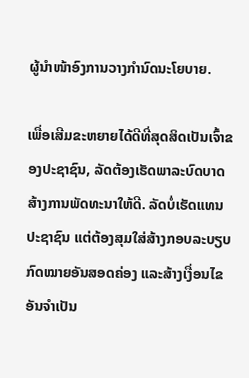ຜູ້ນຳໜ້າອົງການວາງກຳນົດນະໂຍບາຍ.

ເພື່ອເສີມຂະຫຍາຍໄດ້ດີທີ່ສຸດສິດເປັນເຈົ້າຂອງປະຊາຊົນ, ລັດຕ້ອງເຮັດພາລະບົດບາດສ້າງການພັດທະນາໃຫ້ດີ. ລັດບໍ່ເຮັດແທນປະຊາຊົນ ແຕ່ຕ້ອງສຸມໃສ່ສ້າງກອບລະບຽບກົດໝາຍອັນສອດຄ່ອງ ແລະສ້າງເງື່ອນໄຂອັນຈຳເປັນ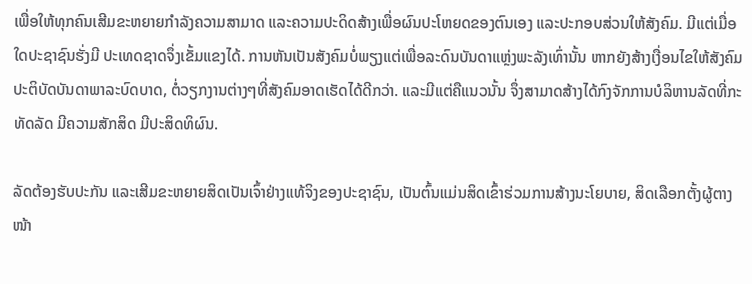ເພື່ອໃຫ້ທຸກຄົນເສີມຂະຫຍາຍກຳລັງຄວາມສາມາດ ແລະຄວາມປະດິດສ້າງເພື່ອຜົນປະໂຫຍດຂອງຕົນເອງ ແລະປະກອບສ່ວນໃຫ້ສັງຄົມ. ມີແຕ່ເມື່ອໃດປະຊາຊົນຮັ່ງມີ ປະເທດຊາດຈຶ່ງເຂັ້ມແຂງໄດ້. ການຫັນເປັນສັງຄົມບໍ່ພຽງແຕ່ເພື່ອລະດົນບັນດາແຫຼ່ງພະລັງເທົ່ານັ້ນ ຫາກຍັງສ້າງເງື່ອນໄຂໃຫ້ສັງຄົມປະຕິບັດບັນດາພາລະບົດບາດ, ຕໍ່ວຽກງານຕ່າງໆທີ່ສັງຄົມອາດເຮັດໄດ້ດີກວ່າ. ແລະມີແຕ່ຄືແນວນັ້ນ ຈຶ່ງສາມາດສ້າງໄດ້ກົງຈັກການບໍລິຫານລັດທີ່ກະທັດລັດ ມີຄວາມສັກສິດ ມີປະສິດທິຜົນ.

ລັດຕ້ອງຮັບປະກັນ ແລະເສີມຂະຫຍາຍສິດເປັນເຈົ້າຢ່າງແທ້ຈິງຂອງປະຊາຊົນ, ເປັນຕົ້ນແມ່ນສິດເຂົ້າຮ່ວມການສ້າງນະໂຍບາຍ, ສິດເລືອກຕັ້ງຜູ້ຕາງໜ້າ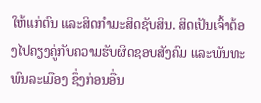ໃຫ້ແກ່ຕົນ ແລະສິດກຳມະສິດຊັບສິນ. ສິດເປັນເຈົ້າຕ້ອງໄປຄຽງຄູ່ກັບຄວາມຮັບຜິດຊອບສັງຄົມ ແລະພັນທະພົນລະເມືອງ ຊຶ່ງກ່ອນອື່ນ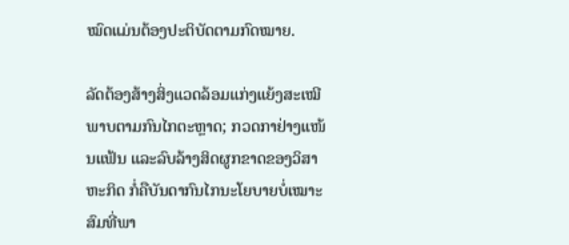ໝົດແມ່ນຕ້ອງປະຕິບັດຕາມກົດໝາຍ.

ລັດຕ້ອງສ້າງສິ່ງແວດລ້ອມແກ່ງແຍ້ງສະເໝີພາບຕາມກົນໄກຕະຫຼາດ; ກວດກາຢ່າງແໜ້ນແຟ້ນ ແລະລົບລ້າງສິດຜູກຂາດຂອງວິສາຫະກິດ ກໍ່ຄືບັນດາກົນໄກນະໂຍບາຍບໍ່ເໝາະສົມທີ່ພາ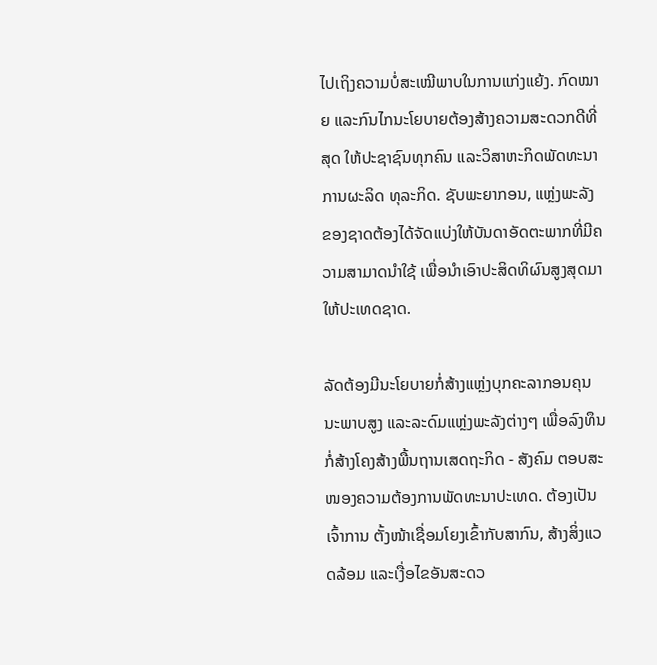ໄປເຖິງຄວາມບໍ່ສະເໝີພາບໃນການແກ່ງແຍ້ງ. ກົດໝາຍ ແລະກົນໄກນະໂຍບາຍຕ້ອງສ້າງຄວາມສະດວກດີທີ່ສຸດ ໃຫ້ປະຊາຊົນທຸກຄົນ ແລະວິສາຫະກິດພັດທະນາການຜະລິດ ທຸລະກິດ. ຊັບພະຍາກອນ, ແຫຼ່ງພະລັງຂອງຊາດຕ້ອງໄດ້ຈັດແບ່ງໃຫ້ບັນດາອັດຕະພາກທີ່ມີຄວາມສາມາດນຳໃຊ້ ເພື່ອນຳເອົາປະສິດທິຜົນສູງສຸດມາໃຫ້ປະເທດຊາດ.

ລັດຕ້ອງມີນະໂຍບາຍກໍ່ສ້າງແຫຼ່ງບຸກຄະລາກອນຄຸນນະພາບສູງ ແລະລະດົມແຫຼ່ງພະລັງຕ່າງໆ ເພື່ອລົງທຶນກໍ່ສ້າງໂຄງສ້າງພື້ນຖານເສດຖະກິດ - ສັງຄົມ ຕອບສະໜອງຄວາມຕ້ອງການພັດທະນາປະເທດ. ຕ້ອງເປັນເຈົ້າການ ຕັ້ງໜ້າເຊື່ອມໂຍງເຂົ້າກັບສາກົນ, ສ້າງສິ່ງແວດລ້ອມ ແລະເງື່ອໄຂອັນສະດວ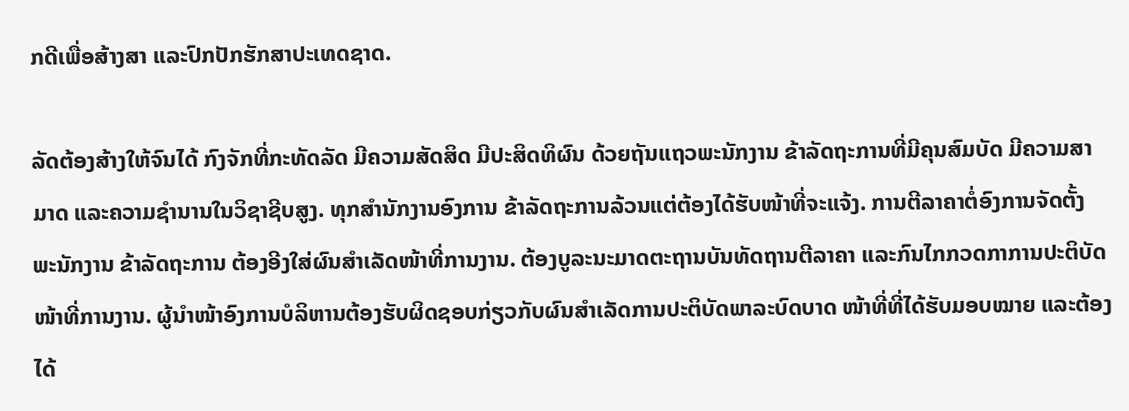ກດີເພື່ອສ້າງສາ ແລະປົກປັກຮັກສາປະເທດຊາດ.

ລັດຕ້ອງສ້າງໃຫ້ຈົນໄດ້ ກົງຈັກທີ່ກະທັດລັດ ມີຄວາມສັດສິດ ມີປະສິດທິຜົນ ດ້ວຍຖັນແຖວພະນັກງານ ຂ້າລັດຖະການທີ່ມີຄຸນສົມບັດ ມີຄວາມສາມາດ ແລະຄວາມຊຳນານໃນວິຊາຊີບສູງ. ທຸກສຳນັກງານອົງການ ຂ້າລັດຖະການລ້ວນແຕ່ຕ້ອງໄດ້ຮັບໜ້າທີ່ຈະແຈ້ງ. ການຕີລາຄາຕໍ່ອົງການຈັດຕັ້ງ ພະນັກງານ ຂ້າລັດຖະການ ຕ້ອງອີງໃສ່ຜົນສຳເລັດໜ້າທີ່ການງານ. ຕ້ອງບູລະນະມາດຕະຖານບັນທັດຖານຕີລາຄາ ແລະກົນໄກກວດກາການປະຕິບັດໜ້າທີ່ການງານ. ຜູ້ນຳໜ້າອົງການບໍລິຫານຕ້ອງຮັບຜິດຊອບກ່ຽວກັບຜົນສຳເລັດການປະຕິບັດພາລະບົດບາດ ໜ້າທີ່ທີ່ໄດ້ຮັບມອບໝາຍ ແລະຕ້ອງໄດ້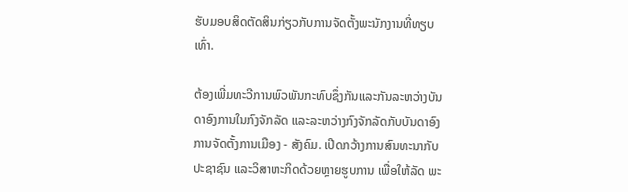ຮັບມອບສິດຕັດສິນກ່ຽວກັບການຈັດຕັ້ງພະນັກງານທີ່ທຽບເທົ່າ.

ຕ້ອງເພີ່ມທະວີການພົວພັນກະທົບຊຶ່ງກັນແລະກັນລະຫວ່າງບັນດາອົງການໃນກົງຈັກລັດ ແລະລະຫວ່າງກົງຈັກລັດກັບບັນດາອົງການຈັດຕັ້ງການເມືອງ - ສັງຄົມ. ເປີດກວ້າງການສົນທະນາກັບປະຊາຊົນ ແລະວິສາຫະກິດດ້ວຍຫຼາຍຮູບການ ເພື່ອໃຫ້ລັດ ພະ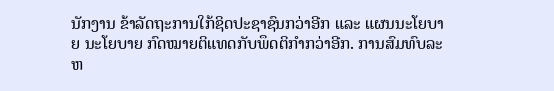ນັກງານ ຂ້າລັດຖະການໃກ້ຊິດປະຊາຊົນກວ່າອີກ ແລະ ແຜນນະໂຍບາຍ ນະໂຍບາຍ ກົດໝາຍຕິແທດກັບພຶດຕິກຳກວ່າອີກ. ການສົມທົບລະຫ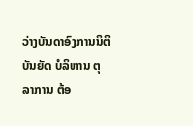ວ່າງບັນດາອົງການນິຕິບັນຍັດ ບໍລິຫານ ຕຸລາການ ຕ້ອ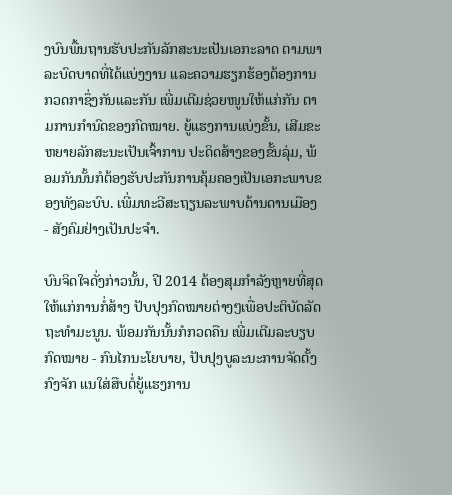ງບົນພື້ນຖານຮັບປະກັນລັກສະນະເປັນເອກະລາດ ຕາມພາລະບົດບາດທີ່ໄດ້ແບ່ງງານ ແລະຄວາມຮຽກຮ້ອງຕ້ອງການກວດກາຊຶ່ງກັນແລະກັນ ເພີ່ມເຕີມຊ່ວຍໜູນໃຫ້ແກ່ກັນ ຕາມການກຳນົດຂອງກົດໝາຍ. ຍູ້ແຮງການແບ່ງຂັ້ນ, ເສີມຂະຫຍາຍລັກສະນະເປັນເຈົ້າການ ປະດິດສ້າງຂອງຂັ້ນລຸ່ມ, ພ້ອມກັນນັ້ນກໍຕ້ອງຮັບປະກັນການຄຸ້ມຄອງເປັນເອກະພາບຂອງທັງລະບົບ. ເພີ່ມທະວີສະຖຽນລະພາບດ້ານດານເມືອງ - ສັງຄົມຢ່າງເປັນປະຈຳ.

ບົນຈິດໃຈດັ່ງກ່າວນັ້ນ, ປີ 2014 ຕ້ອງສຸມກຳລັງຫຼາຍທີ່ສຸດໃຫ້ແກ່ການກໍ່ສ້າງ ປັບປຸງກົດໝາຍຕ່າງໆເພື່ອປະຕິບັດລັດຖະທຳມະນູນ. ພ້ອມກັນນັ້ນກໍກວດຄືນ ເພີ່ມເຕີມລະບຽບກົດໝາຍ - ກົນໄກນະໂຍບາຍ, ປັບປຸງບູລະນະການຈັດຕັ້ງກົງຈັກ ແນໃສ່ສືບຕໍ່ຍູ້ແຮງການ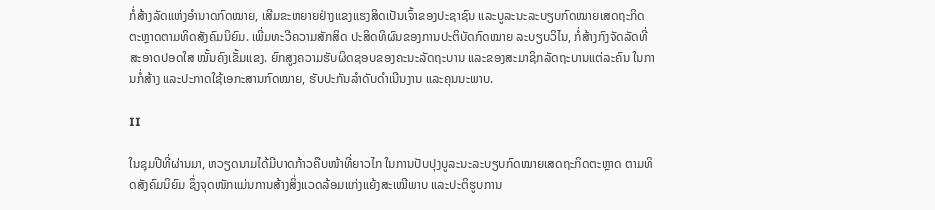ກໍ່ສ້າງລັດແຫ່ງອຳນາດກົດໝາຍ, ເສີມຂະຫຍາຍຢ່າງແຂງແຮງສິດເປັນເຈົ້າຂອງປະຊາຊົນ ແລະບູລະນະລະບຽບກົດໝາຍເສດຖະກິດຕະຫຼາດຕາມທິດສັງຄົມນິຍົມ. ເພີ່ມທະວີຄວາມສັກສິດ ປະສິດທິຜົນຂອງການປະຕິບັດກົດໝາຍ ລະບຽບວິໄນ, ກໍ່ສ້າງກົງຈັດລັດທີ່ສະອາດປອດໃສ ໝັ້ນຄົງເຂັ້ມແຂງ. ຍົກສູງຄວາມຮັບຜິດຊອບຂອງຄະນະລັດຖະບານ ແລະຂອງສະມາຊິກລັດຖະບານແຕ່ລະຄົນ ໃນການກໍ່ສ້າງ ແລະປະກາດໃຊ້ເອກະສານກົດໝາຍ, ຮັບປະກັນລຳດັບດຳເນີນງານ ແລະຄຸນນະພາບ.

II

ໃນຊຸມປີທີ່ຜ່ານມາ, ຫວຽດນາມໄດ້ມີບາດກ້າວຄືບໜ້າທີ່ຍາວໄກ ໃນການປັບປຸງບູລະນະລະບຽບກົດໝາຍເສດຖະກິດຕະຫຼາດ ຕາມທິດສັງຄົມນິຍົມ ຊຶ່ງຈຸດໜັກແມ່ນການສ້າງສິ່ງແວດລ້ອມແກ່ງແຍ້ງສະເໝີພາບ ແລະປະຕິຮູບການ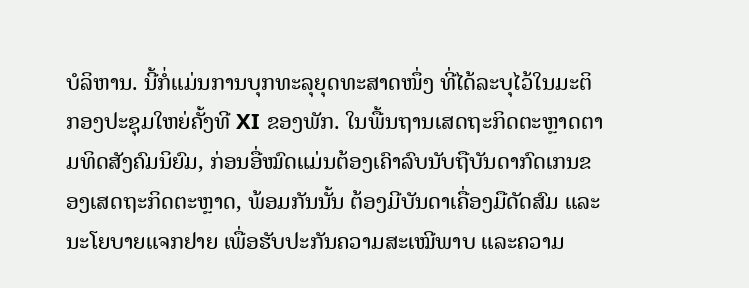ບໍລິຫານ. ນີ້ກໍ່ແມ່ນການບຸກທະລຸຍຸດທະສາດໜຶ່ງ ທີ່ໄດ້ລະບຸໄວ້ໃນມະຕິກອງປະຊຸມໃຫຍ່ຄັ້ງທີ XI ຂອງພັກ. ໃນພື້ນຖານເສດຖະກິດຕະຫຼາດຕາມທິດສັງຄົມນິຍົມ, ກ່ອນອື່ໝົດແມ່ນຕ້ອງເຄົາລົບນັບຖືບັນດາກົດເກນຂອງເສດຖະກິດຕະຫຼາດ, ພ້ອມກັນນັ້ນ ຕ້ອງມີບັນດາເຄື່ອງມືດັດສົມ ແລະນະໂຍບາຍແຈກຢາຍ ເພື່ອຮັບປະກັນຄວາມສະເໝີພາບ ແລະຄວາມ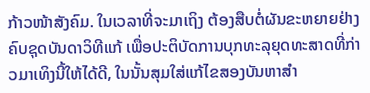ກ້າວໜ້າສັງຄົມ. ໃນເວລາທີ່ຈະມາເຖິງ ຕ້ອງສືບຕໍ່ຜັນຂະຫຍາຍຢ່າງຄົບຊຸດບັນດາວິທີແກ້ ເພື່ອປະຕິບັດການບຸກທະລຸຍຸດທະສາດທີ່ກ່າວມາເທິງນີ້ໃຫ້ໄດ້ດີ, ໃນນັ້ນສຸມໃສ່ແກ້ໄຂສອງບັນຫາສຳ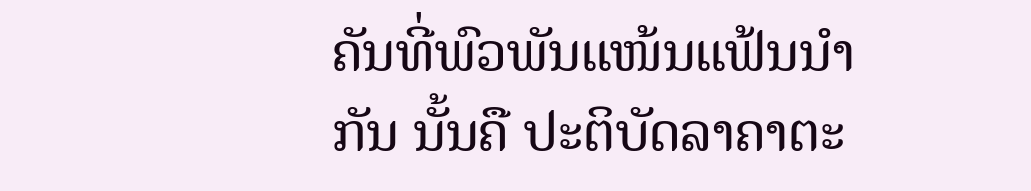ຄັນທີ່ພົວພັນແໜ້ນແຟ້ນນຳກັນ ນັ້ນຄື ປະຕິບັດລາຄາຕະ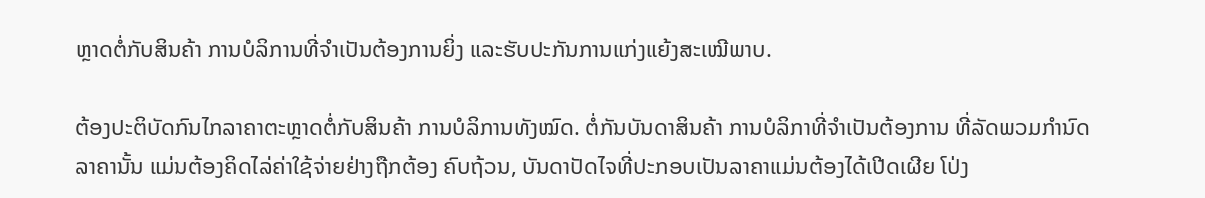ຫຼາດຕໍ່ກັບສິນຄ້າ ການບໍລິການທີ່ຈຳເປັນຕ້ອງການຍິ່ງ ແລະຮັບປະກັນການແກ່ງແຍ້ງສະເໝີພາບ.

ຕ້ອງປະຕິບັດກົນໄກລາຄາຕະຫຼາດຕໍ່ກັບສິນຄ້າ ການບໍລິການທັງໝົດ. ຕໍ່ກັນບັນດາສິນຄ້າ ການບໍລິກາທີ່ຈຳເປັນຕ້ອງການ ທີ່ລັດພວມກຳນົດລາຄານັ້ນ ແມ່ນຕ້ອງຄິດໄລ່ຄ່າໃຊ້ຈ່າຍຢ່າງຖືກຕ້ອງ ຄົບຖ້ວນ, ບັນດາປັດໄຈທີ່ປະກອບເປັນລາຄາແມ່ນຕ້ອງໄດ້ເປີດເຜີຍ ໂປ່ງ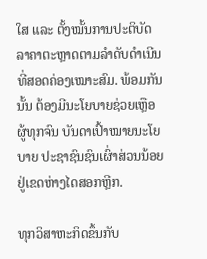ໃສ ແລະ ຕັ້ງໝັ້ນການປະຕິບັດລາຄາຕະຫຼາດຕາມລຳດັບດຳເນີນທີ່ສອດຄ່ອງເໝາະສົມ. ພ້ອມກັນນັ້ນ ຕ້ອງມີນະໂຍບາຍຊ່ວຍເຫຼືອຜູ້ທຸກຈົນ ບັນດາເປົ້າໝາຍນະໂຍບາຍ ປະຊາຊົນຊົນເຜົ່າສ່ວນນ້ອຍ ຢູ່ເຂດຫ່າງໄດສອກຫຼີກ.

ທຸກວິສາຫະກິດຂຶ້ນກັບ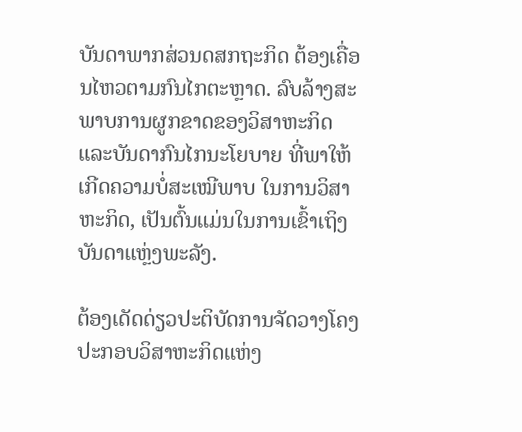ບັນດາພາກສ່ວນດສກຖະກິດ ຕ້ອງເຄື່ອນໄຫວຕາມກົນໄກຕະຫຼາດ. ລົບລ້າງສະພາບການຜູກຂາດຂອງວິສາຫະກິດ ແລະບັນດາກົນໄກນະໂຍບາຍ ທີ່ພາໃຫ້ເກີດຄວາມບໍ່ສະເໝີພາບ ໃນການວິສາຫະກິດ, ເປັນຕົ້ນແມ່ນໃນການເຂົ້າເຖິງບັນດາແຫຼ່ງພະລັງ.

ຕ້ອງເດັດດ່ຽວປະຕິບັດການຈັດວາງໂຄງປະກອບວິສາຫະກິດແຫ່ງ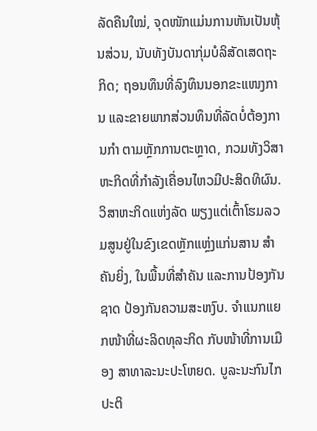ລັດຄືນໃໝ່, ຈຸດໜັກແມ່ນການຫັນເປັນຫຸ້ນສ່ວນ, ນັບທັງບັນດາກຸ່ມບໍລິສັດເສດຖະກິດ; ຖອນທຶນທີ່ລົງທຶນນອກຂະແໜງການ ແລະຂາຍພາກສ່ວນທຶນທີ່ລັດບໍ່ຕ້ອງການກຳ ຕາມຫຼັກການຕະຫຼາດ, ກວມທັງວິສາຫະກິດທີ່ກຳລັງເຄື່ອນໄຫວມີປະສິດທິຜົນ. ວິສາຫະກິດແຫ່ງລັດ ພຽງແຕ່ເຕົ້າໂຮມລວມສູນຢູ່ໃນຂົງເຂດຫຼັກແຫຼ່ງແກ່ນສານ ສຳຄັນຍິ່ງ, ໃນພື້ນທີ່ສຳຄັນ ແລະການປ້ອງກັນຊາດ ປ້ອງກັນຄວາມສະຫງົບ. ຈຳແນກແຍກໜ້າທີ່ຜະລິດທຸລະກິດ ກັບໜ້າທີ່ການເມືອງ ສາທາລະນະປະໂຫຍດ. ບູລະນະກົນໄກປະຕິ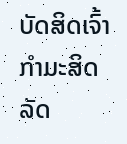ບັດສິດເຈົ້າກຳມະສິດລັດ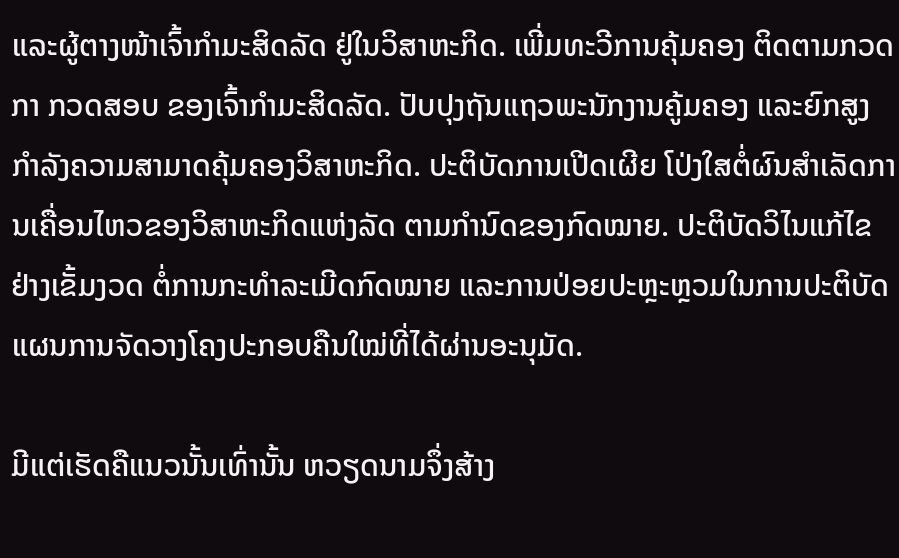ແລະຜູ້ຕາງໜ້າເຈົ້າກຳມະສິດລັດ ຢູ່ໃນວິສາຫະກິດ. ເພີ່ມທະວີການຄຸ້ມຄອງ ຕິດຕາມກວດກາ ກວດສອບ ຂອງເຈົ້າກຳມະສິດລັດ. ປັບປຸງຖັນແຖວພະນັກງານຄູ້ມຄອງ ແລະຍົກສູງກຳລັງຄວາມສາມາດຄຸ້ມຄອງວິສາຫະກິດ. ປະຕິບັດການເປີດເຜີຍ ໂປ່ງໃສຕໍ່ຜົນສຳເລັດການເຄື່ອນໄຫວຂອງວິສາຫະກິດແຫ່ງລັດ ຕາມກຳນົດຂອງກົດໝາຍ. ປະຕິບັດວິໄນແກ້ໄຂຢ່າງເຂັ້ມງວດ ຕໍ່ການກະທຳລະເມີດກົດໝາຍ ແລະການປ່ອຍປະຫຼະຫຼວມໃນການປະຕິບັດ ແຜນການຈັດວາງໂຄງປະກອບຄືນໃໝ່ທີ່ໄດ້ຜ່ານອະນຸມັດ.

ມີແຕ່ເຮັດຄືແນວນັ້ນເທົ່ານັ້ນ ຫວຽດນາມຈຶ່ງສ້າງ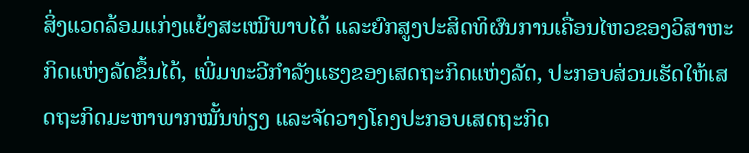ສິ່ງແວດລ້ອມແກ່ງແຍ້ງສະເໝີພາບໄດ້ ແລະຍົກສູງປະສິດທິຜົນການເຄື່ອນໄຫວຂອງວິສາຫະກິດແຫ່ງລັດຂຶ້ນໄດ້, ເພີ່ມທະວີກຳລັງແຮງຂອງເສດຖະກິດແຫ່ງລັດ, ປະກອບສ່ວນເຮັດໃຫ້ເສດຖະກິດມະຫາພາກໝັ້ນທ່ຽງ ແລະຈັດວາງໂຄງປະກອບເສດຖະກິດ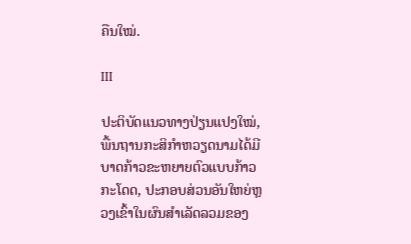ຄືນໃໝ່.

III

ປະຕິບັດແນວທາງປ່ຽນແປງໃໝ່, ພື້ນຖານກະສິກຳຫວຽດນາມໄດ້ມີບາດກ້າວຂະຫຍາຍຕົວແບບກ້າວກະໂດດ, ປະກອບສ່ວນອັນໃຫຍ່ຫຼວງເຂົ້າໃນຜົນສຳເລັດລວມຂອງ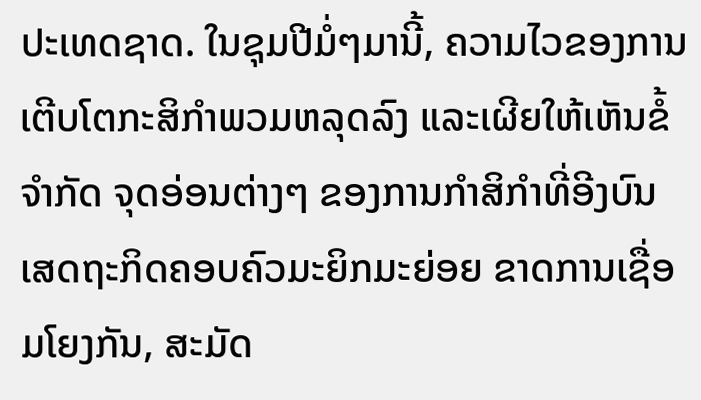ປະເທດຊາດ. ໃນຊຸມປີມໍ່ໆມານີ້, ຄວາມໄວຂອງການເຕີບໂຕກະສິກຳພວມຫລຸດລົງ ແລະເຜີຍໃຫ້ເຫັນຂໍ້ຈຳກັດ ຈຸດອ່ອນຕ່າງໆ ຂອງການກຳສິກຳທີ່ອີງບົນເສດຖະກິດຄອບຄົວມະຍິກມະຍ່ອຍ ຂາດການເຊື່ອມໂຍງກັນ, ສະມັດ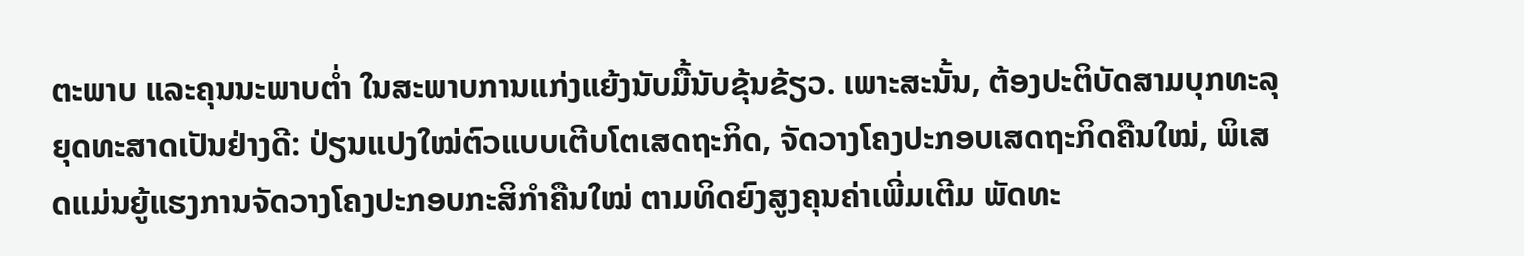ຕະພາບ ແລະຄຸນນະພາບຕ່ຳ ໃນສະພາບການແກ່ງແຍ້ງນັບມື້ນັບຂຸ້ນຂ້ຽວ. ເພາະສະນັ້ນ, ຕ້ອງປະຕິບັດສາມບຸກທະລຸຍຸດທະສາດເປັນຢ່າງດີ: ປ່ຽນແປງໃໝ່ຕົວແບບເຕີບໂຕເສດຖະກິດ, ຈັດວາງໂຄງປະກອບເສດຖະກິດຄືນໃໝ່, ພິເສດແມ່ນຍູ້ແຮງການຈັດວາງໂຄງປະກອບກະສິກຳຄືນໃໝ່ ຕາມທິດຍົງສູງຄຸນຄ່າເພີ່ມເຕີມ ພັດທະ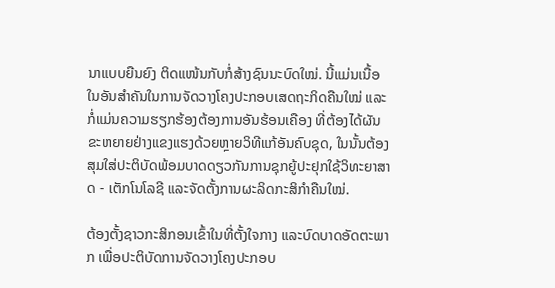ນາແບບຍືນຍົງ ຕິດແໜ້ນກັບກໍ່ສ້າງຊົນນະບົດໃໝ່. ນີ້ແມ່ນເນື້ອໃນອັນສຳຄັນໃນການຈັດວາງໂຄງປະກອບເສດຖະກິດຄືນໃໝ່ ແລະກໍ່ແມ່ນຄວາມຮຽກຮ້ອງຕ້ອງການອັນຮ້ອນເຄືອງ ທີ່ຕ້ອງໄດ້ຜັນຂະຫຍາຍຢ່າງແຂງແຮງດ້ວຍຫຼາຍວິທີແກ້ອັນຄົບຊຸດ, ໃນນັ້ນຕ້ອງສຸມໃສ່ປະຕິບັດພ້ອມບາດດຽວກັນການຊຸກຍູ້ປະຢຸກໃຊ້ວິທະຍາສາດ - ເຕັກໂນໂລຊີ ແລະຈັດຕັ້ງການຜະລິດກະສິກຳຄືນໃໝ່.

ຕ້ອງຕັ້ງຊາວກະສິກອນເຂົ້າໃນທີ່ຕັ້ງໃຈກາງ ແລະບົດບາດອັດຕະພາກ ເພື່ອປະຕິບັດການຈັດວາງໂຄງປະກອບ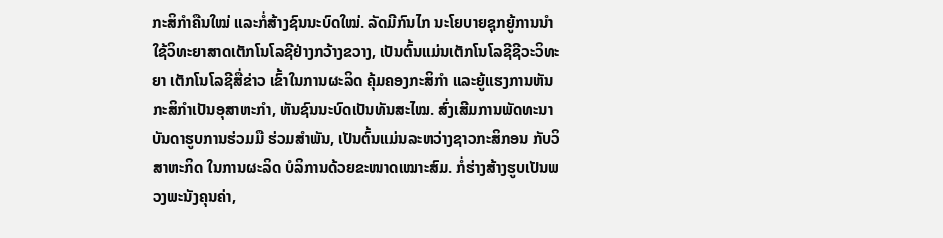ກະສິກຳຄືນໃໝ່ ແລະກໍ່ສ້າງຊົນນະບົດໃໝ່. ລັດມີກົນໄກ ນະໂຍບາຍຊຸກຍູ້ການນຳໃຊ້ວິທະຍາສາດເຕັກໂນໂລຊີຢ່າງກວ້າງຂວາງ, ເປັນຕົ້ນແມ່ນເຕັກໂນໂລຊີຊີວະວິທະຍາ ເຕັກໂນໂລຊີສື່ຂ່າວ ເຂົ້າໃນການຜະລິດ ຄຸ້ມຄອງກະສິກຳ ແລະຍູ້ແຮງການຫັນກະສິກຳເປັນອຸສາຫະກຳ, ຫັນຊົນນະບົດເປັນທັນສະໄໝ. ສົ່ງເສີມການພັດທະນາບັນດາຮູບການຮ່ວມມື ຮ່ວມສຳພັນ, ເປັນຕົ້ນແມ່ນລະຫວ່າງຊາວກະສິກອນ ກັບວິສາຫະກິດ ໃນການຜະລິດ ບໍລິການດ້ວຍຂະໜາດເໝາະສົມ. ກໍ່ຮ່າງສ້າງຮູບເປັນພວງພະນັງຄຸນຄ່າ,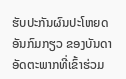ຮັບປະກັນຜົນປະໂຫຍດອັນກົມກຽວ ຂອງບັນດາອັດຕະພາກທີ່ເຂົ້າຮ່ວມ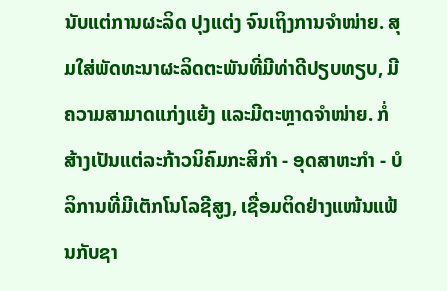ນັບແຕ່ການຜະລິດ ປຸງແຕ່ງ ຈົນເຖິງການຈຳໜ່າຍ. ສຸມໃສ່ພັດທະນາຜະລິດຕະພັນທີ່ມີທ່າດີປຽບທຽບ, ມີຄວາມສາມາດແກ່ງແຍ້ງ ແລະມີຕະຫຼາດຈຳໜ່າຍ. ກໍ່ສ້າງເປັນແຕ່ລະກ້າວນິຄົມກະສິກຳ - ອຸດສາຫະກຳ - ບໍລິການທີ່ມີເຕັກໂນໂລຊີສູງ, ເຊື່ອມຕິດຢ່າງແໜ້ນແຟ້ນກັບຊາ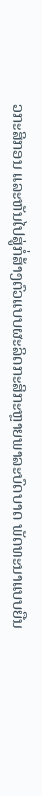ວກະສິກອນ ແລະຫັນໄປສູ່ກໍ່ສ້າງຕົວແບບຜະລິດກະສິກະຫຼາຍພາລະບົດບາດ ພັດທະນາແບບຍືນ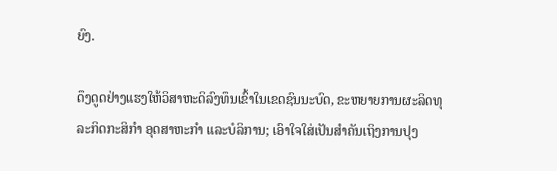ຍົງ.

ດຶງດູດຢ່າງແຮງໃຫ້ວິສາຫະດິລົງທຶນເຂົ້າໃນເຂດຊົນນະບົດ, ຂະຫຍາຍການຜະລິດທຸລະກິດກະສິກຳ ອຸດສາຫະກຳ ແລະບໍລິການ; ເອົາໃຈໃສ່ເປັນສຳຄັນເຖິງການປຸງ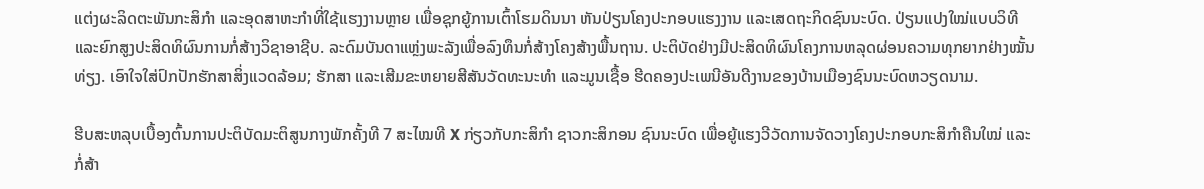ແຕ່ງຜະລິດຕະພັນກະສິກຳ ແລະອຸດສາຫະກຳທີ່ໃຊ້ແຮງງານຫຼາຍ ເພື່ອຊຸກຍູ້ການເຕົ້າໂຮມດິນນາ ຫັນປ່ຽນໂຄງປະກອບແຮງງານ ແລະເສດຖະກິດຊົນນະບົດ. ປ່ຽນແປງໃໝ່ແບບວິທີ ແລະຍົກສູງປະສິດທິຜົນການກໍ່ສ້າງວິຊາອາຊີບ. ລະດົມບັນດາແຫຼ່ງພະລັງເພື່ອລົງທຶນກໍ່ສ້າງໂຄງສ້າງພື້ນຖານ. ປະຕິບັດຢ່າງມີປະສິດທິຜົນໂຄງການຫລຸດຜ່ອນຄວາມທຸກຍາກຢ່າງໝັ້ນທ່ຽງ. ເອົາໃຈໃສ່ປົກປັກຮັກສາສິ່ງແວດລ້ອມ; ຮັກສາ ແລະເສີມຂະຫຍາຍສີສັນວັດທະນະທຳ ແລະມູນເຊື້ອ ຮີດຄອງປະເພນີອັນດີງານຂອງບ້ານເມືອງຊົນນະບົດຫວຽດນາມ.

ຮີບສະຫລຸບເບື້ອງຕົ້ນການປະຕິບັດມະຕິສູນກາງພັກຄັ້ງທີ 7 ສະໄໝທີ X ກ່ຽວກັບກະສິກຳ ຊາວກະສິກອນ ຊົນນະບົດ ເພື່ອຍູ້ແຮງວີວັດການຈັດວາງໂຄງປະກອບກະສິກຳຄືນໃໝ່ ແລະກໍ່ສ້າ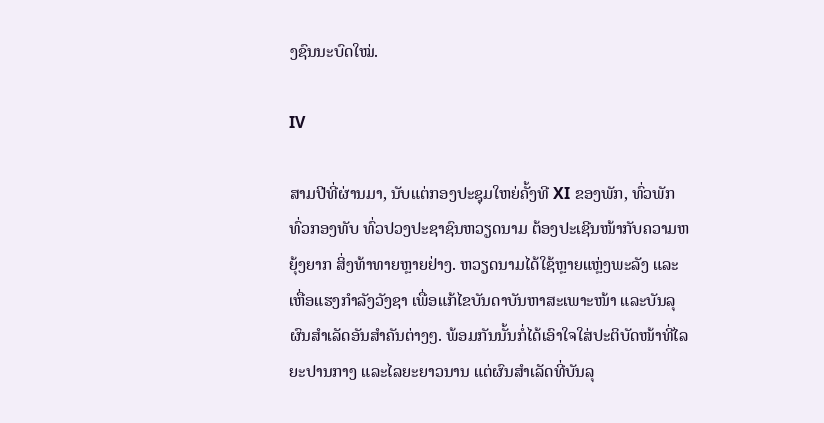ງຊົນນະບົດໃໝ່.

IV

ສາມປີທີ່ຜ່ານມາ, ນັບແຕ່ກອງປະຊຸມໃຫຍ່ຄັ້ງທີ XI ຂອງພັກ, ທົ່ວພັກ ທົ່ວກອງທັບ ທົ່ວປວງປະຊາຊົນຫວຽດນາມ ຕ້ອງປະເຊີນໜ້າກັບຄວາມຫຍຸ້ງຍາກ ສິ່ງທ້າທາຍຫຼາຍຢ່າງ. ຫວຽດນາມໄດ້ໃຊ້ຫຼາຍແຫຼ່ງພະລັງ ແລະເຫື່ອແຮງກຳລັງວັງຊາ ເພື່ອແກ້ໄຂບັນດາບັນຫາສະເພາະໜ້າ ແລະບັນລຸຜົນສຳເລັດອັນສຳຄັນຕ່າງໆ. ພ້ອມກັນນັ້ນກໍ່ໄດ້ເອົາໃຈໃສ່ປະຕິບັດໜ້າທີ່ໄລຍະປານກາງ ແລະໄລຍະຍາວນານ ແຕ່ຜົນສຳເລັດທີ່ບັນລຸ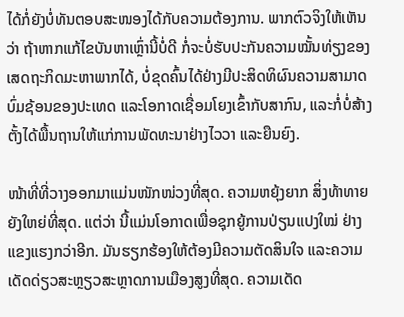ໄດ້ກໍ່ຍັງບໍ່ທັນຕອບສະໜອງໄດ້ກັບຄວາມຕ້ອງການ. ພາກຕົວຈິງໃຫ້ເຫັນວ່າ ຖ້າຫາກແກ້ໄຂບັນຫາເຫຼົ່ານີ້ບໍ່ດີ ກໍ່ຈະບໍ່ຮັບປະກັນຄວາມໝັ້ນທ່ຽງຂອງເສດຖະກິດມະຫາພາກໄດ້, ບໍ່ຂຸດຄົ້ນໄດ້ຢ່າງມີປະສິດທິຜົນຄວາມສາມາດບົ່ມຊ້ອນຂອງປະເທດ ແລະໂອກາດເຊື່ອມໂຍງເຂົ້າກັບສາກົນ, ແລະກໍ່ບໍ່ສ້າງຕັ້ງໄດ້ພື້ນຖານໃຫ້ແກ່ການພັດທະນາຢ່າງໄວວາ ແລະຍືນຍົງ.

ໜ້າທີ່ທີ່ວາງອອກມາແມ່ນໜັກໜ່ວງທີ່ສຸດ. ຄວາມຫຍຸ້ງຍາກ ສິ່ງທ້າທາຍຍັງໃຫຍ່ທີ່ສຸດ. ແຕ່ວ່າ ນີ້ແມ່ນໂອກາດເພື່ອຊຸກຍູ້ການປ່ຽນແປງໃໝ່ ຢ່າງແຂງແຮງກວ່າອີກ. ມັນຮຽກຮ້ອງໃຫ້ຕ້ອງມີຄວາມຕັດສິນໃຈ ແລະຄວາມເດັດດ່ຽວສະຫຼຽວສະຫຼາດການເມືອງສູງທີ່ສຸດ. ຄວາມເດັດ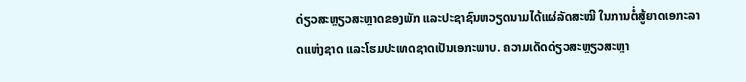ດ່ຽວສະຫຼຽວສະຫຼາດຂອງພັກ ແລະປະຊາຊົນຫວຽດນາມໄດ້ແຜ່ລັດສະໝີ ໃນການຕໍ່ສູ້ຍາດເອກະລາດແຫ່ງຊາດ ແລະໂຮມປະເທດຊາດເປັນເອກະພາບ. ຄວາມເດັດດ່ຽວສະຫຼຽວສະຫຼາ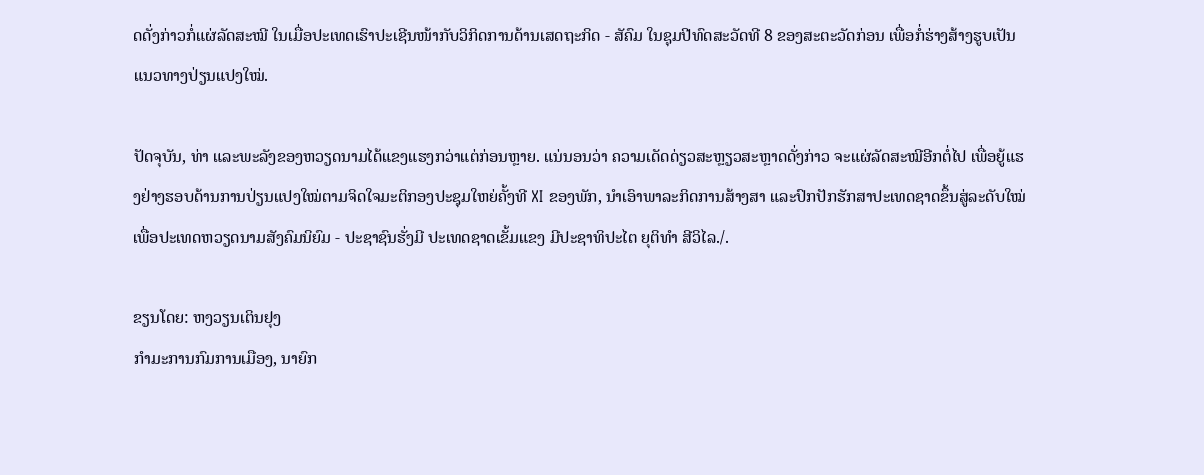ດດັ່ງກ່າວກໍ່ແຜ່ລັດສະໝີ ໃນເມື່ອປະເທດເຮົາປະເຊີນໜ້າກັບວິກິດການດ້ານເສດຖະກິດ - ສັຄົມ ໃນຊຸມປີທົດສະວັດທີ 8 ຂອງສະຕະວັດກ່ອນ ເພື່ອກໍ່ຮ່າງສ້າງຮູບເປັນແນວທາງປ່ຽນແປງໃໝ່.

ປັດຈຸບັນ, ທ່າ ແລະພະລັງຂອງຫວຽດນາມໄດ້ແຂງແຮງກວ່າແຕ່ກ່ອນຫຼາຍ. ແນ່ນອນວ່າ ຄວາມເດັດດ່ຽວສະຫຼຽວສະຫຼາດດັ່ງກ່າວ ຈະແຜ່ລັດສະໝີອີກຕໍ່ໄປ ເພື່ອຍູ້ແຮງຢ່າງຮອບດ້ານການປ່ຽນແປງໃໝ່ຕາມຈິດໃຈມະຕິກອງປະຊຸມໃຫຍ່ຄັ້ງທີ XI ຂອງພັກ, ນຳເອົາພາລະກິດການສ້າງສາ ແລະປົກປັກຮັກສາປະເທດຊາດຂຶ້ນສູ່ລະດັບໃໝ່ ເພື່ອປະເທດຫວຽດນາມສັງຄົມນິຍົມ - ປະຊາຊົນຮັ່ງມີ ປະເທດຊາດເຂັ້ມແຂງ ມີປະຊາທິປະໄຕ ຍຸຕິທຳ ສີວິໄລ./.

ຂຽນໂດຍ: ຫງວຽນເຕິນຢຸງ
ກຳມະການກົມການເມືອງ, ນາຍົກ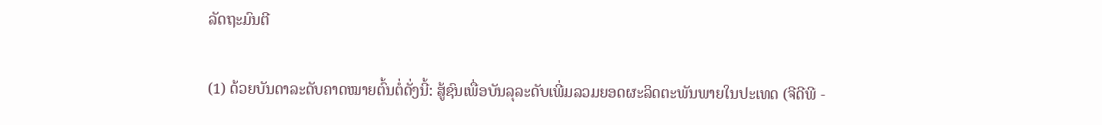ລັດຖະມົນຕີ

(1) ດ້ວຍບັນດາລະດັບຄາດໝາຍຕົ້ນຕໍ່ດັ່ງນີ້: ສູ້ຊົນເພື່ອບັນລຸລະດັບເພີ່ມລວມຍອດຜະລິດຕະພັນພາຍໃນປະເທດ (ຈີດີພີ -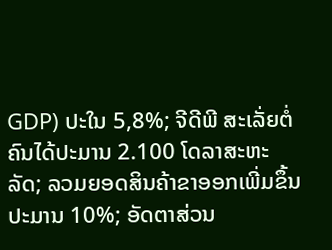GDP) ປະໃນ 5,8%; ຈີດີພີ ສະເລັ່ຍຕໍ່ຄົນໄດ້ປະມານ 2.100 ໂດລາສະຫະລັດ; ລວມຍອດສິນຄ້າຂາອອກເພີ່ມຂຶ້ນປະມານ 10%; ອັດຕາສ່ວນ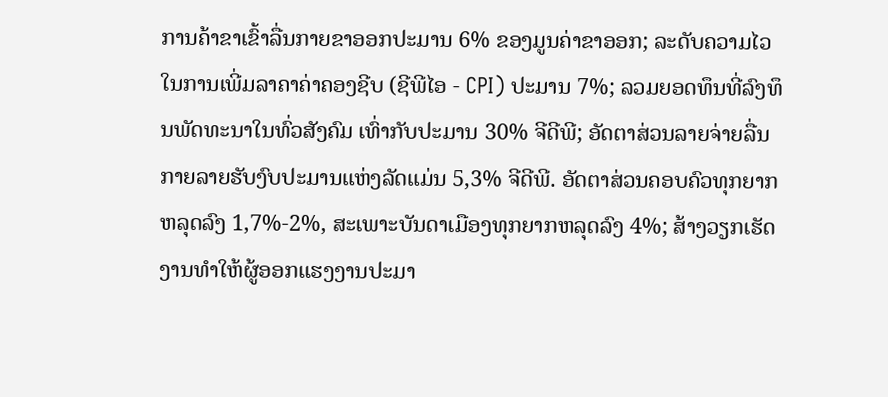ການຄ້າຂາເຂົ້າລື່ນກາຍຂາອອກປະມານ 6% ຂອງມູນຄ່າຂາອອກ; ລະດັບຄວາມໄວໃນການເພີ່ມລາຄາຄ່າຄອງຊີບ (ຊີພີໄອ - CPI) ປະມານ 7%; ລວມຍອດທຶນທີ່ລົງທຶນພັດທະນາໃນທົ່ວສັງຄົມ ເທົ່າກັບປະມານ 30% ຈີດີພີ; ອັດຕາສ່ວນລາຍຈ່າຍລື່ນກາຍລາຍຮັບງົບປະມານແຫ່ງລັດແມ່ນ 5,3% ຈີດີພີ. ອັດຕາສ່ວນຄອບຄົວທຸກຍາກຫລຸດລົງ 1,7%-2%, ສະເພາະບັນດາເມືອງທຸກຍາກຫລຸດລົງ 4%; ສ້າງວຽກເຮັດງານທຳໃຫ້ຜູ້ອອກແຮງງານປະມາ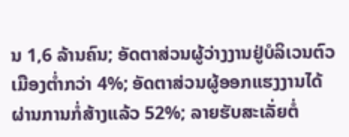ນ 1,6 ລ້ານຄົນ; ອັດຕາສ່ວນຜູ້ວ່າງງານຢູ່ບໍລິເວນຕົວເມືອງຕ່ຳກວ່າ 4%; ອັດຕາສ່ວນຜູ້ອອກແຮງງານໄດ້ຜ່ານການກໍ່ສ້າງແລ້ວ 52%; ລາຍຮັບສະເລັ່ຍຕໍ່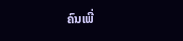ຄົນເພີ່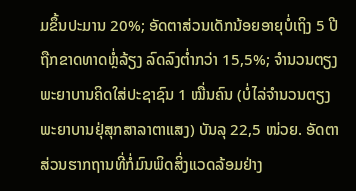ມຂຶ້ນປະມານ 20%; ອັດຕາສ່ວນເດັກນ້ອຍອາຍຸບໍ່ເຖິງ 5 ປີຖືກຂາດທາດຫຼໍ່ລ້ຽງ ລົດລົງຕ່ຳກວ່າ 15,5%; ຈຳນວນຕຽງພະຍາບານຄິດໃສ່ປະຊາຊົນ 1 ໝື່ນຄົນ (ບໍ່ໄລ່ຈຳນວນຕຽງພະຍາບານຢຸ່ສຸກສາລາຕາແສງ) ບັນລຸ 22,5 ໜ່ວຍ. ອັດຕາສ່ວນຮາກຖານທີ່ກໍ່ມົນພິດສິ່ງແວດລ້ອມຢ່າງ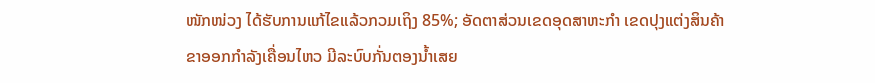ໜັກໜ່ວງ ໄດ້ຮັບການແກ້ໄຂແລ້ວກວມເຖິງ 85%; ອັດຕາສ່ວນເຂດອຸດສາຫະກຳ ເຂດປຸງແຕ່ງສິນຄ້າຂາອອກກຳລັງເຄື່ອນໄຫວ ມີລະບົບກັ່ນຕອງນ້ຳເສຍ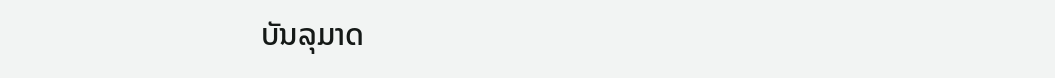ບັນລຸມາດ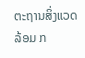ຕະຖານສິ່ງແວດລ້ອມ ກ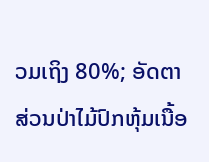ວມເຖິງ 80%; ອັດຕາສ່ວນປ່າໄມ້ປົກຫຸ້ມເນື້ອ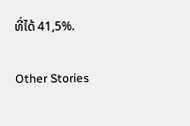ທີ່ໄດ້ 41,5%.

Other Stories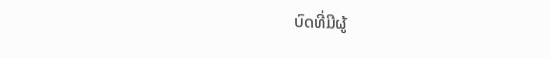ບົດທີ່ມີຜູ້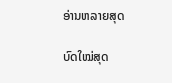ອ່ານຫລາຍສຸດ

ບົດໃໝ່ສຸດ